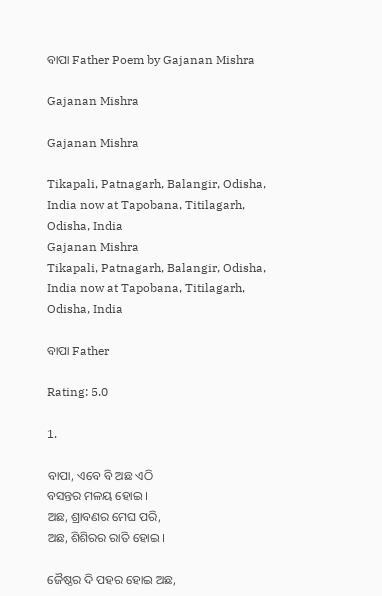ବାପା Father Poem by Gajanan Mishra

Gajanan Mishra

Gajanan Mishra

Tikapali, Patnagarh, Balangir, Odisha, India now at Tapobana, Titilagarh, Odisha, India
Gajanan Mishra
Tikapali, Patnagarh, Balangir, Odisha, India now at Tapobana, Titilagarh, Odisha, India

ବାପା Father

Rating: 5.0

1.

ବାପା, ଏବେ ବି ଅଛ ଏଠି
ବସନ୍ତର ମଳୟ ହୋଇ ।
ଅଛ, ଶ୍ରାବଣର ମେଘ ପରି,
ଅଛ, ଶିଶିରର ରାତି ହୋଇ ।

ଜୈଷ୍ଠର ଦି ପହର ହୋଇ ଅଛ,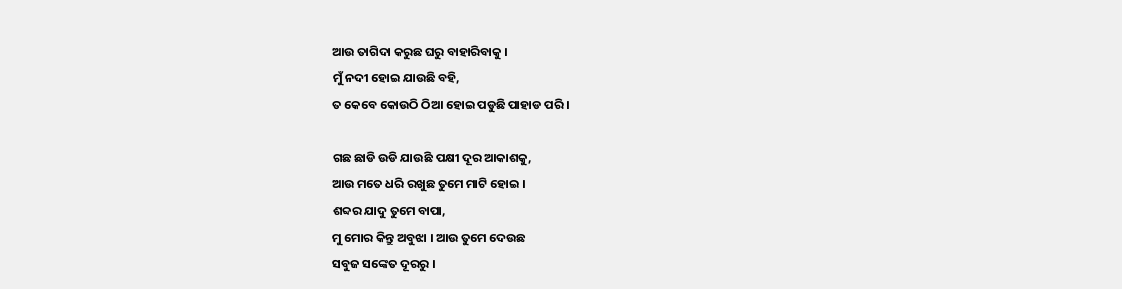ଆଉ ତାଗିଦା କରୁଛ ଘରୁ ବାହାରିବାକୁ ।
ମୁଁ ନଦୀ ହୋଇ ଯାଉଛି ବହି,
ତ କେବେ କୋଉଠି ଠିଆ ହୋଇ ପଡୁଛି ପାହାଡ ପରି ।

ଗଛ ଛାଡି ଉଡି ଯାଉଛି ପକ୍ଷୀ ଦୂର ଆକାଶକୁ,
ଆଉ ମତେ ଧରି ରଖୁଛ ତୁମେ ମାଟି ହୋଇ ।
ଶବ୍ଦର ଯାଦୁ ତୁମେ ବାପା,
ମୁ ମୋର କିନ୍ତୁ ଅବୁଝା । ଆଉ ତୁମେ ଦେଉଛ
ସବୁଜ ସଙ୍କେତ ଦୂରରୁ ।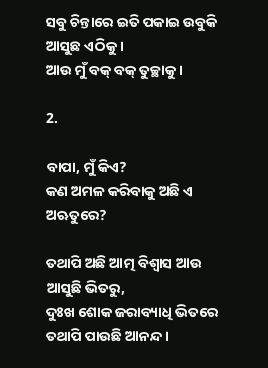ସବୁ ଚିନ୍ତାରେ ଇତି ପକାଇ ଉବୁକି ଆସୁଛ ଏଠିକୁ ।
ଆଉ ମୁଁ ବକ୍ ବକ୍ ତୁଚ୍ଛାକୁ ।

2.

ବାପା, ମୁଁ କିଏ?
କଣ ଅମଳ କରିବାକୁ ଅଛି ଏ ଅଋତୁରେ?

ତଥାପି ଅଛି ଆତ୍ମ ବିଶ୍ୱାସ ଆଉ ଆସୁଛି ଭିତରୁ,
ଦୁଃଖ ଶୋକ ଜରାବ୍ୟାଧି ଭିତରେ ତଥାପି ପାଉଛି ଆନନ୍ଦ ।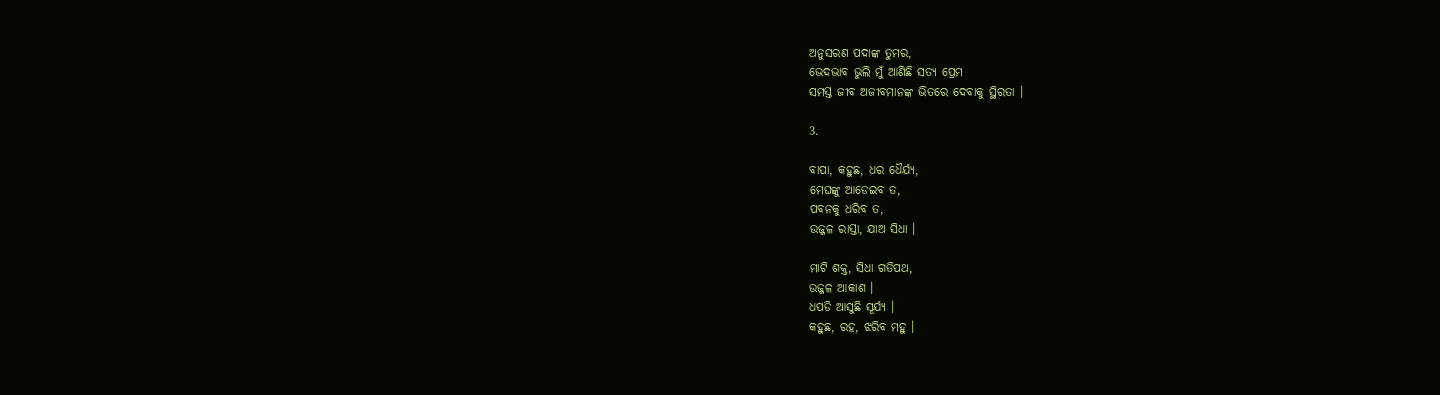ଅନୁସରଣ ପଦାଙ୍କ ତୁମର,
ଭେଦଭାବ ଭୁଲି ମୁଁ ଆଣିଛି ସତ୍ୟ ପ୍ରେମ
ସମସ୍ତ ଜୀବ ଅଜୀବମାନଙ୍କ ଭିତରେ ଦେବାକୁ ସ୍ଥିରତା ।

3.

ବାପା, କହୁଛ, ଧର ଧୈର୍ଯ୍ୟ,
ମେଘଙ୍କୁ ଆଡେଇବ ତ,
ପବନକୁ ଧରିବ ତ,
ଉଜ୍ଜଳ ରାସ୍ତା, ଯାଅ ସିଧା ।

ମାଟି ଶକ୍ତ, ସିଧା ଗତିପଥ,
ଉଜ୍ଜଳ ଆକାଶ ।
ଧପଡି ଆସୁଛି ସୂର୍ଯ୍ୟ ।
କହୁଛ, ରହ, ଝରିବ ମହୁ ।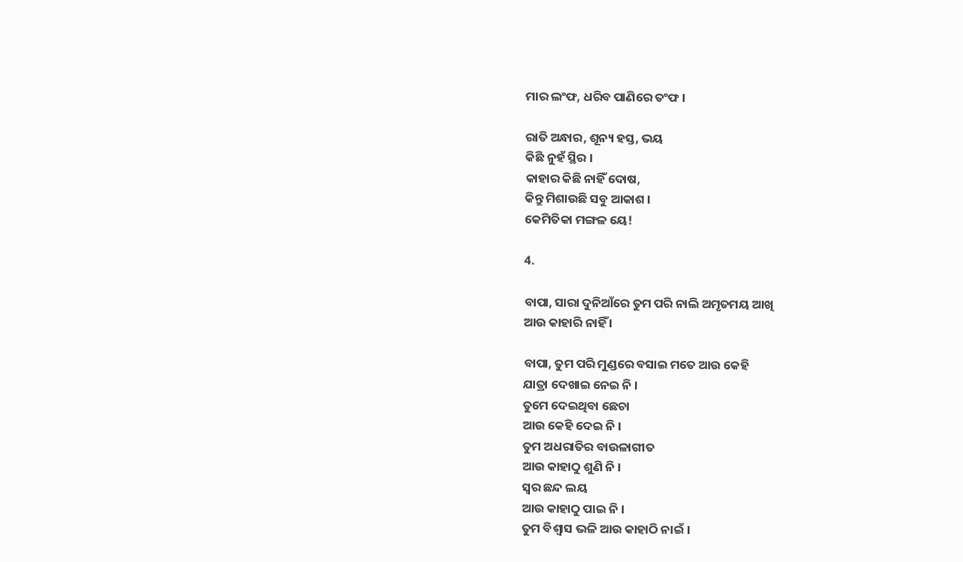ମାର ଲଂଫ, ଧରିବ ପାଣିରେ ତଂଫ ।

ରାତି ଅନ୍ଧାର, ଶୂନ୍ୟ ହସ୍ତ, ଭୟ
କିଛି ନୁହଁ ସ୍ଥିର ।
କାହାର କିଛି ନାହିଁ ଦୋଷ,
କିନ୍ତୁ ମିଶାଉଛି ସବୁ ଆକାଶ ।
କେମିତିକା ମଙ୍ଗଳ ୟେ!

4.

ବାପା, ସାରା ଦୁନିଆଁରେ ତୁମ ପରି ନାଲି ଅମୃତମୟ ଆଖି
ଆଉ କାହାରି ନାହିଁ ।

ବାପା, ତୁମ ପରି ମୁଣ୍ଡରେ ବସାଇ ମତେ ଆଉ କେହି
ଯାତ୍ରା ଦେଖାଇ ନେଇ ନି ।
ତୁମେ ଦେଇଥିବା ଛେଚା
ଆଉ କେହି ଦେଇ ନି ।
ତୁମ ଅଧରାତିର ବାଉଳାଗୀତ
ଆଉ କାହାଠୁ ଶୁଣି ନି ।
ସ୍ୱର ଛନ୍ଦ ଲୟ
ଆଉ କାହାଠୁ ପାଇ ନି ।
ତୁମ ବିଶ୍ୱାସ ଭଳି ଆଉ କାହାଠି ନାଇଁ ।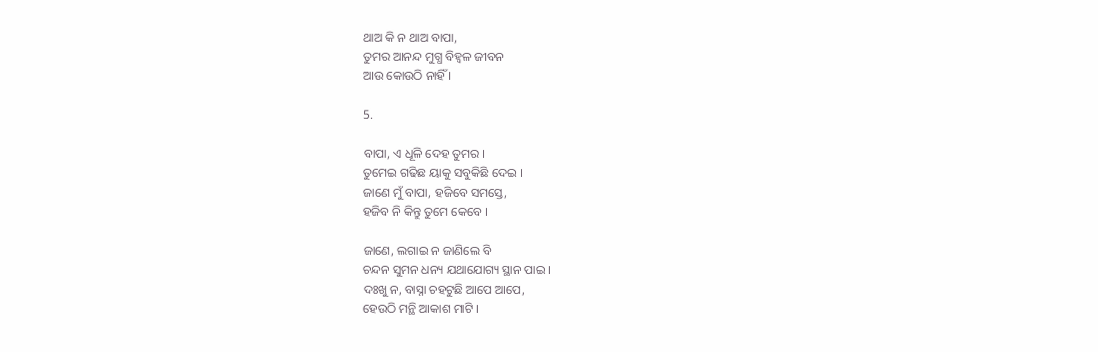ଥାଅ କି ନ ଥାଅ ବାପା,
ତୁମର ଆନନ୍ଦ ମୁଗ୍ଧ ବିହ୍ୱଳ ଜୀବନ
ଆଉ କୋଉଠି ନାହିଁ ।

5.

ବାପା, ଏ ଧୂଳି ଦେହ ତୁମର ।
ତୁମେଇ ଗଢିଛ ୟାକୁ ସବୁକିଛି ଦେଇ ।
ଜାଣେ ମୁଁ ବାପା, ହଜିବେ ସମସ୍ତେ,
ହଜିବ ନି କିନ୍ତୁ ତୁମେ କେବେ ।

ଜାଣେ, ଲଗାଇ ନ ଜାଣିଲେ ବି
ଚନ୍ଦନ ସୁମନ ଧନ୍ୟ ଯଥାଯୋଗ୍ୟ ସ୍ଥାନ ପାଇ ।
ଦଃଖୁ ନ, ବାସ୍ନା ଚହଟୁଛି ଆପେ ଆପେ,
ହେଉଠି ମନ୍ଥି ଆକାଶ ମାଟି ।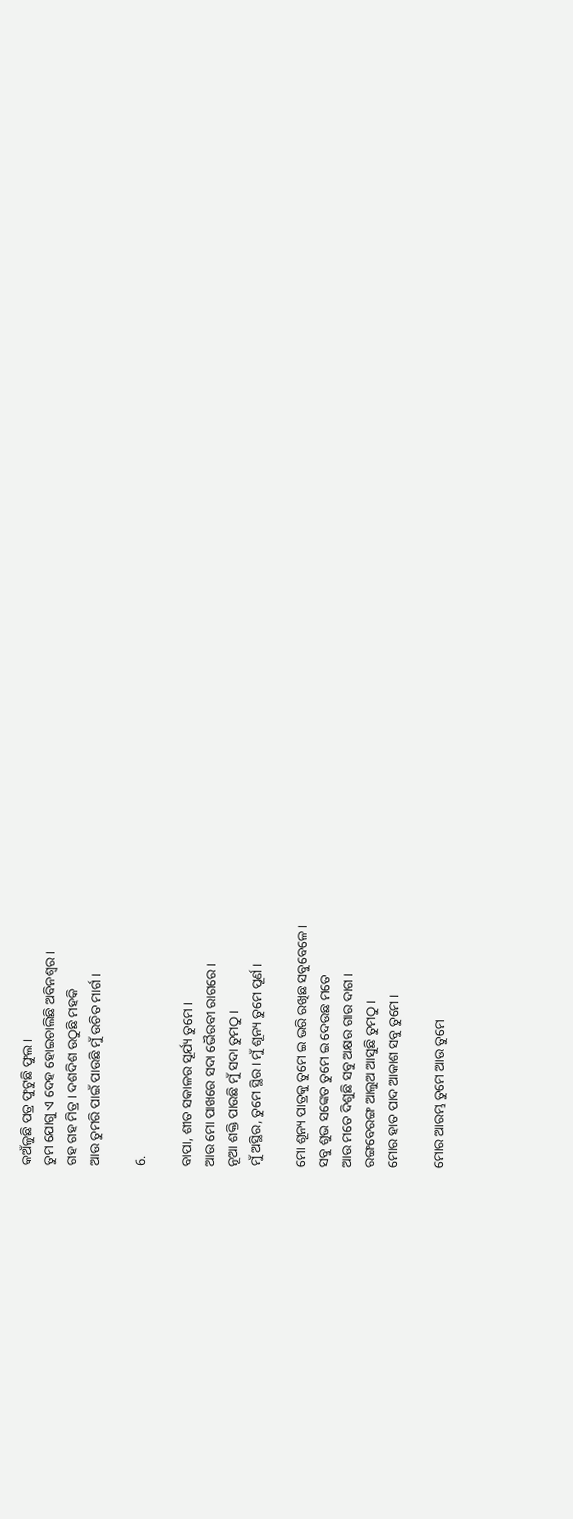କଅଁଳୁଛି ପତ୍ର ଫୁଟୁଛି ଫୁଲ ।
ତୁମ ଯୋଗୁ ଏ ଦେହ ହୋଇଚାଲିଛି ଅବିନଶ୍ୱର ।
ଗହ ଗହ ମିତ୍ର । ଦଶଦିଶ ଉଠୁଛି ମହକି
ଆଉ ତୁମରି ପାଇଁ ପାଉଛି ମୁଁ ଉଚିତ ମାର୍ଗ ।

6.

ବାପା, ଶୀତ ସକାଳର ସୂର୍ଯ୍ୟ ତୁମେ ।
ଆଉ ମୋ ପାଖରେ ସଦା ଭୈରବୀ ରାଗରେ ।
ନୂଆ ଶକ୍ତି ପାଉଛି ମୁଁ ସଦା ତୁମଠୁ ।
ମୁଁ ଅସ୍ଥିର, ତୁମେ ସ୍ଥିର । ମୁଁ ଶୂନ୍ୟ ତୁମେ ପୂର୍ଣ ।

ମୋ ଶୂନ୍ୟ ପାତ୍ରକୁ ତୁମେ ଇ ଭରି ରଖିଛ ସବୁବେଳେ ।
ସବୁ ଶୁଭ ସଙ୍କେତ ତୁମେ ଇ ଦେଉଛ ମତେ
ଆଉ ମତେ ଦିଶୁଛି ସବୁ ଅକ୍ଷର ଗାର ଦାଗ ।
ରଙ୍ଗବେରଙ୍ଗ ଆଲୁଅ ଆସୁଛି ତୁମଠୁ ।
ମୋର ହାତ ପାଦ ଆକାଶ ସବୁ ତୁମେ ।

ମୋର ଆରମ୍ଭ ତୁମେ ଆଉ ତୁମେ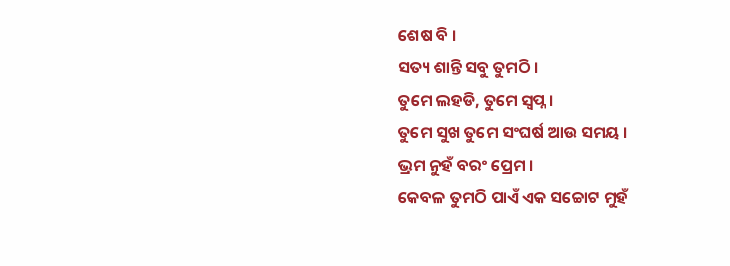ଶେଷ ବି ।
ସତ୍ୟ ଶାନ୍ତି ସବୁ ତୁମଠି ।
ତୁମେ ଲହଡି, ତୁମେ ସ୍ୱପ୍ନ ।
ତୁମେ ସୁଖ ତୁମେ ସଂଘର୍ଷ ଆଉ ସମୟ ।
ଭ୍ରମ ନୁହଁ ବରଂ ପ୍ରେମ ।
କେବଳ ତୁମଠି ପାଏଁ ଏକ ସଚ୍ଚୋଟ ମୁହଁ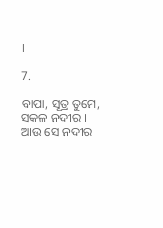।

7.

ବାପା, ସୂତ୍ର ତୁମେ,
ସକଳ ନଦୀର ।
ଆଉ ସେ ନଦୀର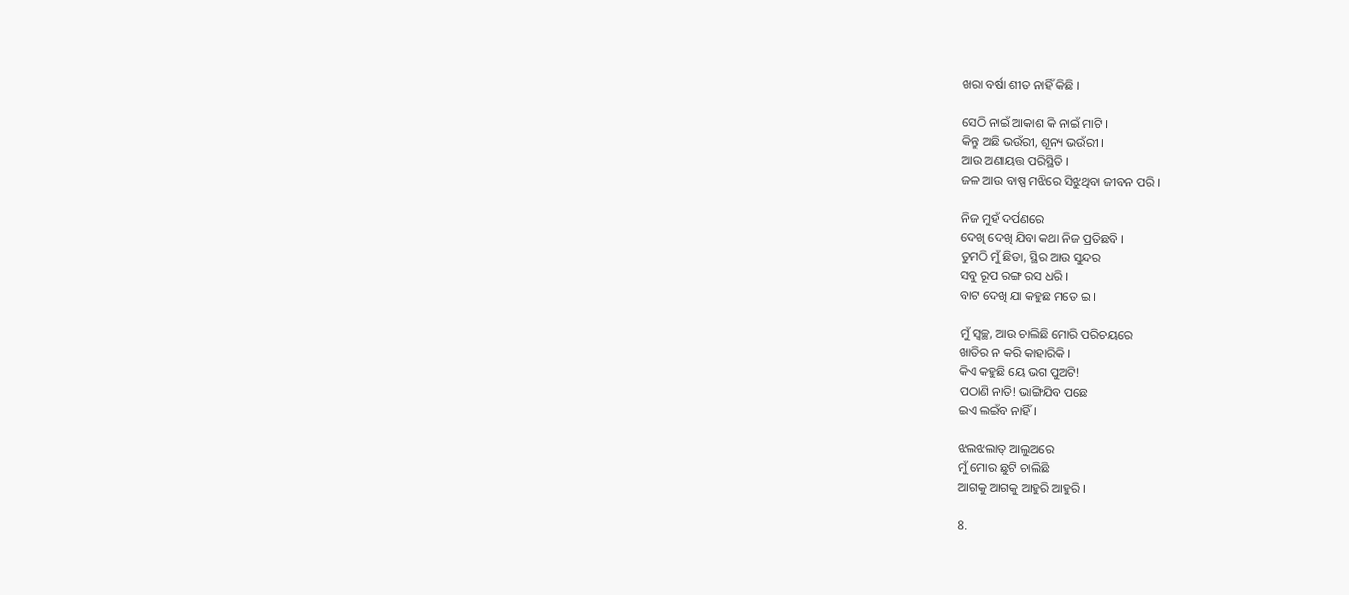ଖରା ବର୍ଷା ଶୀତ ନାହିଁ କିଛି ।

ସେଠି ନାଇଁ ଆକାଶ କି ନାଇଁ ମାଟି ।
କିନ୍ତୁ ଅଛି ଭଉଁରୀ, ଶୂନ୍ୟ ଭଉଁରୀ ।
ଆଉ ଅଣାୟତ୍ତ ପରିସ୍ଥିତି ।
ଜଳ ଆଉ ବାଷ୍ପ ମଝିରେ ସିଝୁଥିବା ଜୀବନ ପରି ।

ନିଜ ମୁହଁ ଦର୍ପଣରେ
ଦେଖି ଦେଖି ଯିବା କଥା ନିଜ ପ୍ରତିଛବି ।
ତୁମଠି ମୁଁ ଛିଡା, ସ୍ଥିର ଆଉ ସୁନ୍ଦର
ସବୁ ରୂପ ରଙ୍ଗ ରସ ଧରି ।
ବାଟ ଦେଖି ଯା କହୁଛ ମତେ ଇ ।

ମୁଁ ସ୍ୱଚ୍ଛ, ଆଉ ଚାଲିଛି ମୋରି ପରିଚୟରେ
ଖାତିର ନ କରି କାହାରିକି ।
କିଏ କହୁଛି ୟେ ଭଗ ପୁଅଟି!
ପଠାଣି ନାତି! ଭାଙ୍ଗିଯିବ ପଛେ
ଇଏ ଲଇଁବ ନାହିଁ ।

ଝଲଝଲାତ୍ ଆଲୁଅରେ
ମୁଁ ମୋର ଛୁଟି ଚାଲିଛି
ଆଗକୁ ଆଗକୁ ଆହୁରି ଆହୁରି ।

8.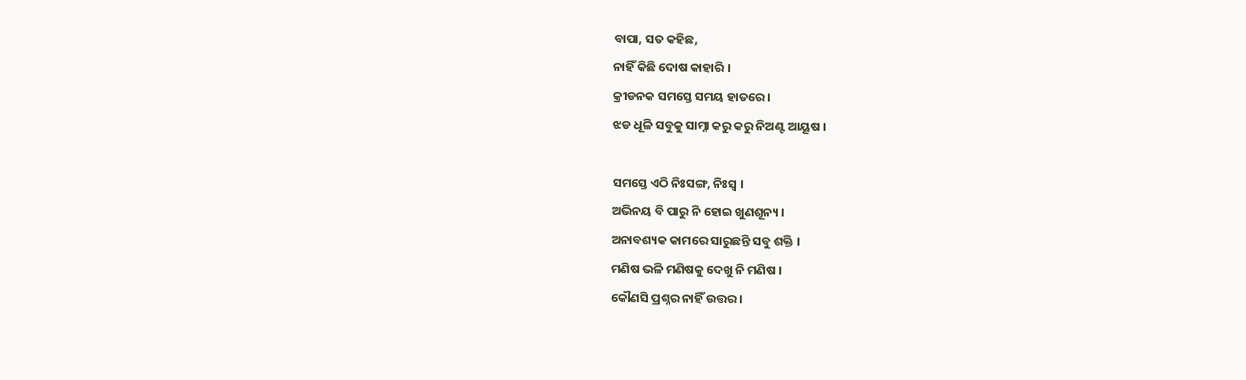ବାପା, ସତ କହିଛ,
ନାହିଁ କିଛି ଦୋଷ କାହାରି ।
କ୍ରୀଡନକ ସମସ୍ତେ ସମୟ ହାତରେ ।
ଝଡ ଧୂଳି ସବୁକୁ ସାମ୍ନା କରୁ କରୁ ନିଅଣ୍ଟ ଆୟୂଷ ।

ସମସ୍ତେ ଏଠି ନିଃସଙ୍ଗ, ନିଃସ୍ୱ ।
ଅଭିନୟ ବି ପାରୁ ନି ହୋଇ ଖୁଣଶୂନ୍ୟ ।
ଅନାବଶ୍ୟକ କାମରେ ସାରୁଛନ୍ତି ସବୁ ଶକ୍ତି ।
ମଣିଷ ଭଳି ମଣିଷକୁ ଦେଖୁ ନି ମଣିଷ ।
କୌଣସି ପ୍ରଶ୍ନର ନାହିଁ ଉତ୍ତର ।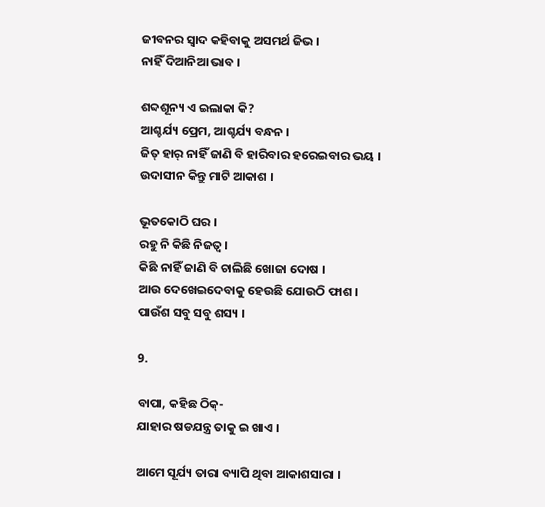ଜୀବନର ସ୍ୱାଦ କହିବାକୁ ଅସମର୍ଥ ଜିଭ ।
ନାହିଁ ଦିଆନିଆ ଭାବ ।

ଶବ୍ଦଶୂନ୍ୟ ଏ ଇଲାକା କି?
ଆଶ୍ଚର୍ଯ୍ୟ ପ୍ରେମ, ଆଶ୍ଚର୍ଯ୍ୟ ବନ୍ଧନ ।
ଜିତ୍ ହାର୍ ନାହିଁ ଜାଣି ବି ହାରିବାର ହରେଇବାର ଭୟ ।
ଉଦାସୀନ କିନ୍ତୁ ମାଟି ଆକାଶ ।

ଭୂତକୋଠି ଘର ।
ରହୁ ନି କିଛି ନିଜତ୍ୱ ।
କିଛି ନାହିଁ ଜାଣି ବି ଚାଲିଛି ଖୋଜା ଦୋଷ ।
ଆଉ ଦେଖେଇଦେବାକୁ ହେଉଛି ଯୋଉଠି ଫାଶ ।
ପାଉଁଶ ସବୁ ସବୁ ଶସ୍ୟ ।

9.

ବାପା, କହିଛ ଠିକ୍-
ଯାହାର ଷଡଯନ୍ତ୍ର ତାକୁ ଇ ଖାଏ ।

ଆମେ ସୂର୍ଯ୍ୟ ତାରା ବ୍ୟାପି ଥିବା ଆକାଶସାରା ।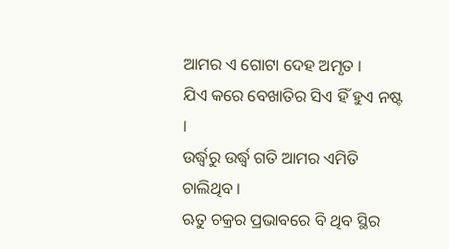ଆମର ଏ ଗୋଟା ଦେହ ଅମୃତ ।
ଯିଏ କରେ ବେଖାତିର ସିଏ ହିଁ ହୁଏ ନଷ୍ଟ ।
ଉର୍ଦ୍ଧ୍ୱରୁ ଉର୍ଦ୍ଧ୍ୱ ଗତି ଆମର ଏମିତି ଚାଲିଥିବ ।
ଋତୁ ଚକ୍ରର ପ୍ରଭାବରେ ବି ଥିବ ସ୍ଥିର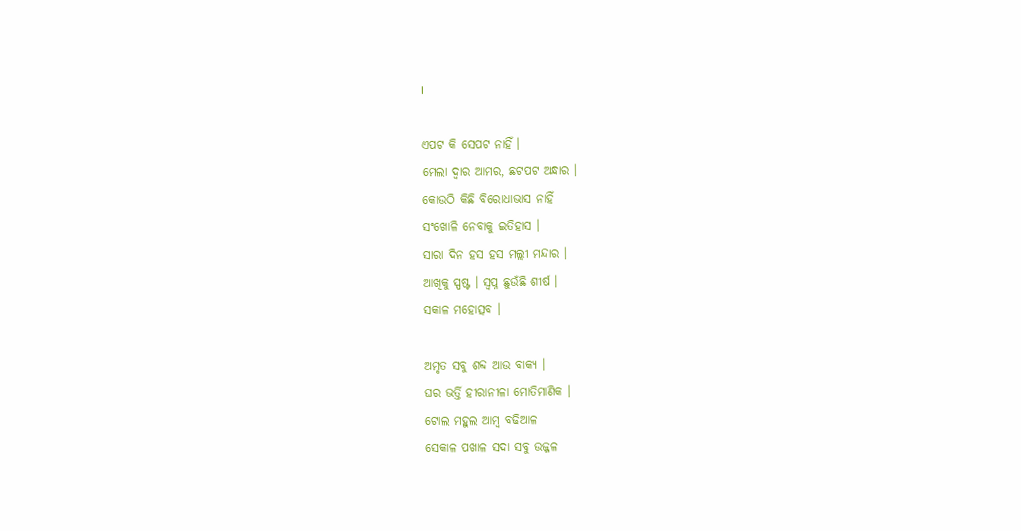।

ଏପଟ କି ସେପଟ ନାହିଁ ।
ମେଲା ଦ୍ୱାର ଆମର, ଛଟପଟ ଅନ୍ଧାର ।
କୋଉଠି କିଛି ବିରୋଧାଭାସ ନାହିଁ
ସଂଖୋଳି ନେବାକୁ ଇତିହାସ ।
ସାରା ଦିନ ହସ ହସ ମଲ୍ଲୀ ମନ୍ଦାର ।
ଆଖିକୁ ସ୍ପଷ୍ଟ । ସ୍ୱପ୍ନ ଛୁଉଁଛି ଶୀର୍ଷ ।
ସକାଳ ମହୋତ୍ସବ ।

ଅମୃତ ସବୁ ଶବ୍ଦ ଆଉ ବାକ୍ୟ ।
ଘର ଭର୍ତ୍ତି ହୀରାନୀଳା ମୋତିମାଣିକ ।
ଟୋଲ ମହୁଲ ଆମ୍ବ ବଢିଆଳ
ସେକାଳ ପଖାଳ ସଦା ସବୁ ଉଜ୍ଜଳ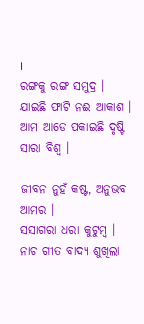।
ରଙ୍ଗକୁ ରଙ୍ଗ ସମୁଦ୍ର ।
ଯାଇଛି ଫାଟି ନଈ ଆକାଶ ।
ଆମ ଆଡେ ପକାଇଛି ଦୃଷ୍ଟି ସାରା ବିଶ୍ୱ ।

ଜୀବନ ନୁହଁ କଷ୍ଟ, ଅନୁଭବ ଆମର ।
ସସାଗରା ଧରା କୁଟୁମ୍ବ ।
ନାଚ ଗୀତ ବାଦ୍ଯ ଶୁଖିଲା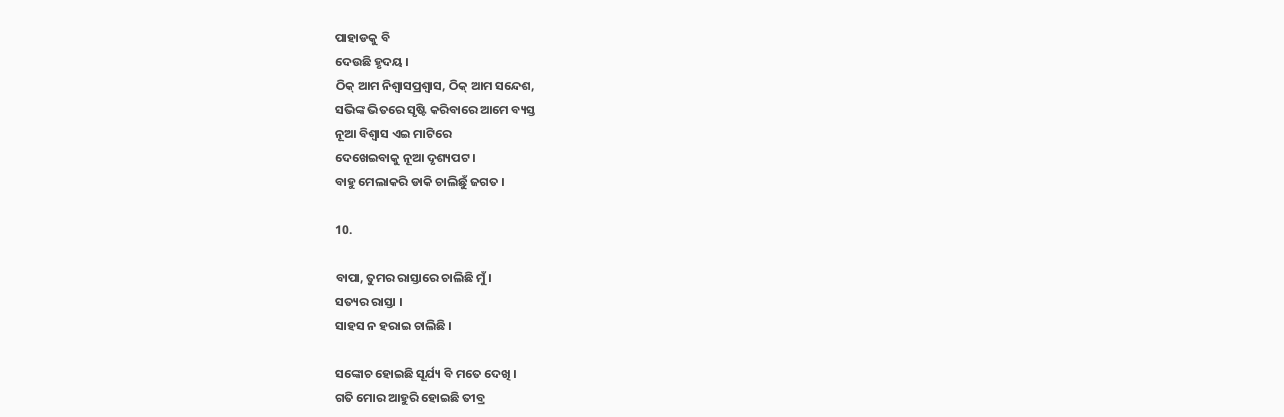ପାହାଡକୁ ବି
ଦେଉଛି ହୃଦୟ ।
ଠିକ୍ ଆମ ନିଶ୍ୱାସପ୍ରଶ୍ୱାସ, ଠିକ୍ ଆମ ସନ୍ଦେଶ,
ସଭିଙ୍କ ଭିତରେ ସୃଷ୍ଟି କରିବାରେ ଆମେ ବ୍ୟସ୍ତ
ନୂଆ ବିଶ୍ୱାସ ଏଇ ମାଟିରେ
ଦେଖେଇବାକୁ ନୂଆ ଦୃଶ୍ୟପଟ ।
ବାହୁ ମେଲାକରି ଡାକି ଚାଲିଛୁଁ ଜଗତ ।

10.

ବାପା, ତୁମର ରାସ୍ତାରେ ଚାଲିଛି ମୁଁ ।
ସତ୍ୟର ରାସ୍ତା ।
ସାହସ ନ ହରାଇ ଚାଲିଛି ।

ସଙ୍କୋଚ ହୋଇଛି ସୂର୍ଯ୍ୟ ବି ମତେ ଦେଖି ।
ଗତି ମୋର ଆହୁରି ହୋଇଛି ତୀବ୍ର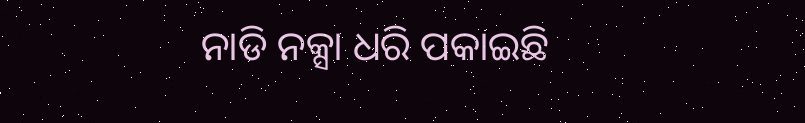ନାଡି ନକ୍ସା ଧରି ପକାଇଛି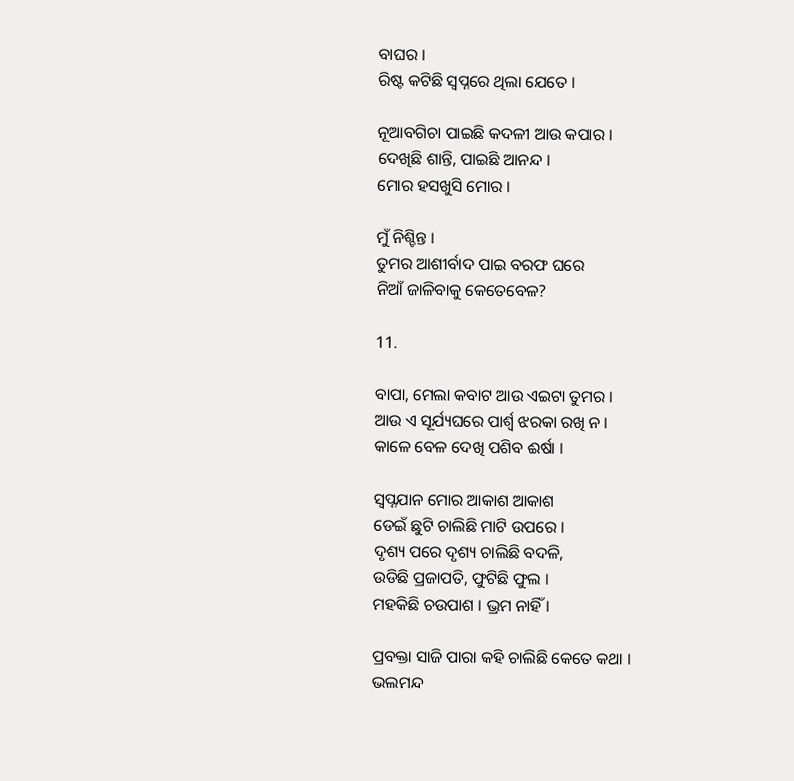ବାଘର ।
ରିଷ୍ଟ କଟିଛି ସ୍ୱପ୍ନରେ ଥିଲା ଯେତେ ।

ନୂଆବଗିଚା ପାଇଛି କଦଳୀ ଆଉ କପାର ।
ଦେଖିଛି ଶାନ୍ତି, ପାଇଛି ଆନନ୍ଦ ।
ମୋର ହସଖୁସି ମୋର ।

ମୁଁ ନିଶ୍ଚିନ୍ତ ।
ତୁମର ଆଶୀର୍ବାଦ ପାଇ ବରଫ ଘରେ
ନିଆଁ ଜାଳିବାକୁ କେତେବେଳ?

11.

ବାପା, ମେଲା କବାଟ ଆଉ ଏଇଟା ତୁମର ।
ଆଉ ଏ ସୂର୍ଯ୍ୟଘରେ ପାର୍ଶ୍ୱ ଝରକା ରଖି ନ ।
କାଳେ ବେଳ ଦେଖି ପଶିବ ଈର୍ଷା ।

ସ୍ୱପ୍ନଯାନ ମୋର ଆକାଶ ଆକାଶ
ଡେଇଁ ଛୁଟି ଚାଲିଛି ମାଟି ଉପରେ ।
ଦୃଶ୍ୟ ପରେ ଦୃଶ୍ୟ ଚାଲିଛି ବଦଳି,
ଉଡିଛି ପ୍ରଜାପତି, ଫୁଟିଛି ଫୁଲ ।
ମହକିଛି ଚଉପାଶ । ଭ୍ରମ ନାହିଁ ।

ପ୍ରବକ୍ତା ସାଜି ପାରା କହି ଚାଲିଛି କେତେ କଥା ।
ଭଲମନ୍ଦ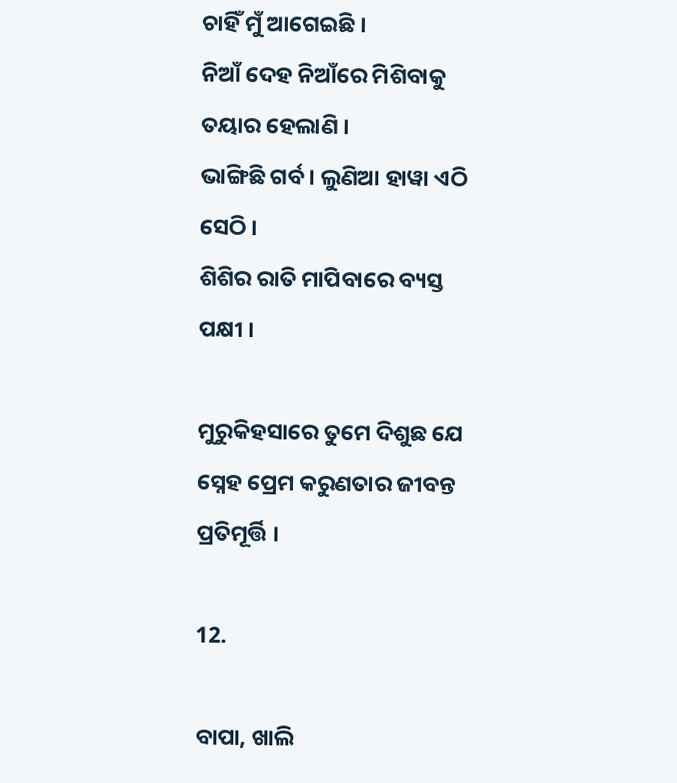ଚାହିଁ ମୁଁ ଆଗେଇଛି ।
ନିଆଁ ଦେହ ନିଆଁରେ ମିଶିବାକୁ ତୟାର ହେଲାଣି ।
ଭାଙ୍ଗିଛି ଗର୍ବ । ଲୁଣିଆ ହାୱା ଏଠି ସେଠି ।
ଶିଶିର ରାତି ମାପିବାରେ ବ୍ୟସ୍ତ ପକ୍ଷୀ ।

ମୁରୁକିହସାରେ ତୁମେ ଦିଶୁଛ ଯେ
ସ୍ନେହ ପ୍ରେମ କରୁଣତାର ଜୀବନ୍ତ ପ୍ରତିମୂର୍ତ୍ତି ।

12.

ବାପା, ଖାଲି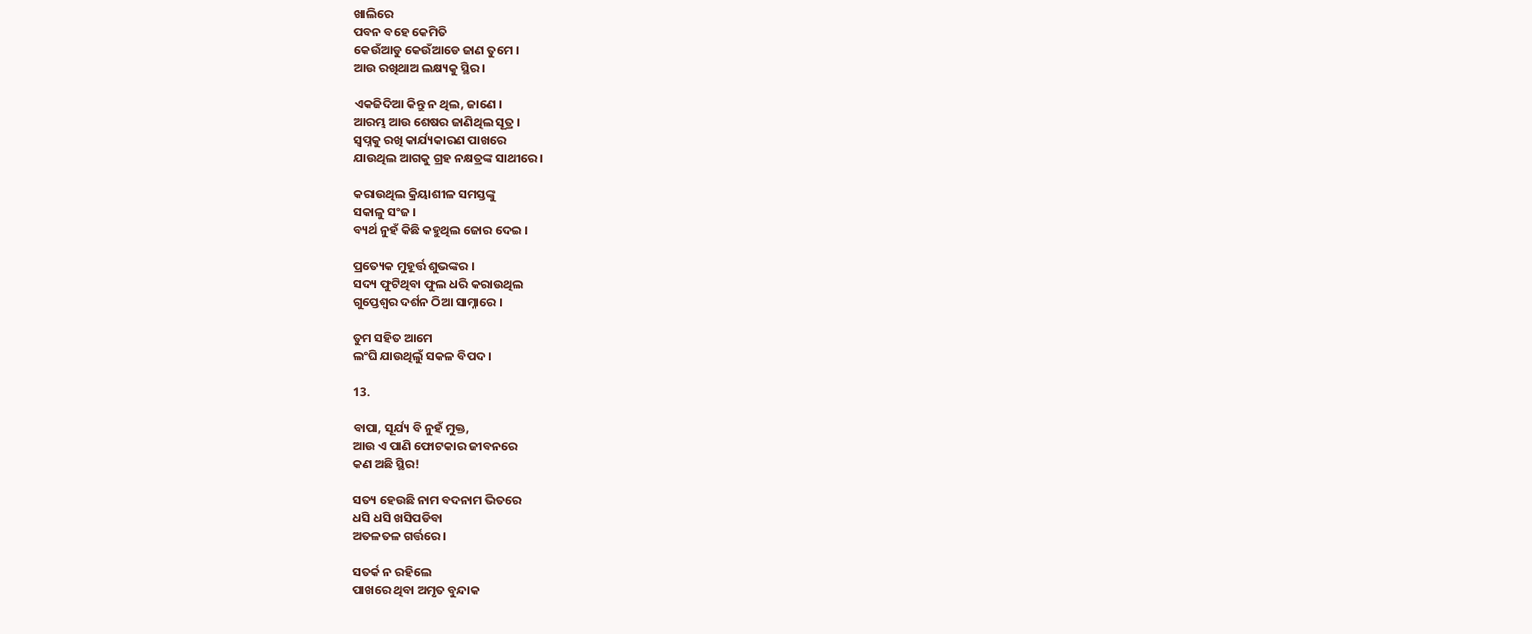ଖାଲିରେ
ପବନ ବହେ କେମିତି
କେଉଁଆଡୁ କେଉଁଆଡେ ଜାଣ ତୁମେ ।
ଆଉ ରଖିଥାଅ ଲକ୍ଷ୍ୟକୁ ସ୍ଥିର ।

ଏକଜିଦିଆ କିନ୍ତୁ ନ ଥିଲ, ଜାଣେ ।
ଆରମ୍ଭ ଆଉ ଶେଷର ଜାଣିଥିଲ ସୂତ୍ର ।
ସ୍ୱପ୍ନକୁ ରଖି କାର୍ଯ୍ୟକାରଣ ପାଖରେ
ଯାଉଥିଲ ଆଗକୁ ଗ୍ରହ ନକ୍ଷତ୍ରଙ୍କ ସାଥୀରେ ।

କରାଉଥିଲ କ୍ରିୟାଶୀଳ ସମସ୍ତଙ୍କୁ
ସକାଳୁ ସଂଜ ।
ବ୍ୟର୍ଥ ନୁହଁ କିଛି କହୁଥିଲ ଜୋର ଦେଇ ।

ପ୍ରତ୍ୟେକ ମୁହୂର୍ତ୍ତ ଶୁଭଙ୍କର ।
ସଦ୍ୟ ଫୁଟିଥିବା ଫୁଲ ଧରି କରାଉଥିଲ
ଗୁପ୍ତେଶ୍ୱର ଦର୍ଶନ ଠିଆ ସାମ୍ନାରେ ।

ତୁମ ସହିତ ଆମେ
ଲଂଘି ଯାଉଥିଲୁଁ ସକଳ ବିପଦ ।

13.

ବାପା, ସୂର୍ଯ୍ୟ ବି ନୁହଁ ମୁକ୍ତ,
ଆଉ ଏ ପାଣି ଫୋଟକାର ଜୀବନରେ
କଣ ଅଛି ସ୍ଥିର!

ସତ୍ୟ ହେଉଛି ନାମ ବଦନାମ ଭିତରେ
ଧସି ଧସି ଖସିପଡିବା
ଅତଳତଳ ଗର୍ତ୍ତରେ ।

ସତର୍କ ନ ରହିଲେ
ପାଖରେ ଥିବା ଅମୃତ ବୁନ୍ଦାକ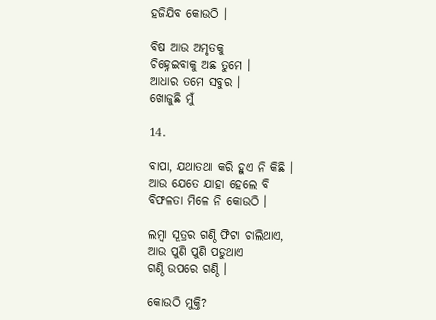ହଜିଯିବ କୋଉଠି ।

ବିଷ ଆଉ ଅମୃତକୁ
ଚିହ୍ନେଇବାକୁ ଅଛ ତୁମେ ।
ଆଧାର ତମେ ସବୁର ।
ଖୋଜୁଛି ମୁଁ

14.

ବାପା, ଯଥାତଥା କରି ହୁଏ ନି କିଛି ।
ଆଉ ଯେତେ ଯାହା ହେଲେ ବି
ବିଫଳତା ମିଳେ ନି କୋଉଠି ।

ଲମ୍ୱା ସୂତ୍ରର ଗଣ୍ଠି ଫିଟା ଚାଲିଥାଏ,
ଆଉ ପୁଣି ପୁଣି ପଡୁଥାଏ
ଗଣ୍ଠି ଉପରେ ଗଣ୍ଠି ।

କୋଉଠି ମୁକ୍ତି?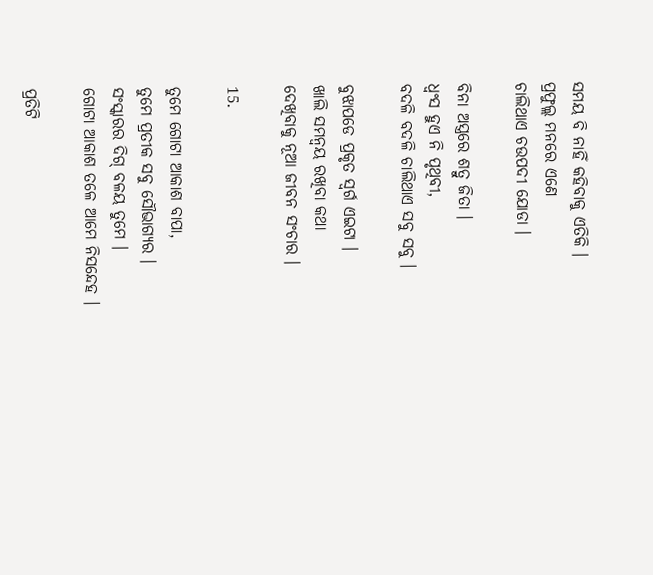ସମୟ ବି ନାହିଁ କହିବାକୁ ଏତିକି ।
ପ୍ରଫୁଲ୍ଲ ମନରେ ଏଣେ
ଚାଲିଥାଏ ଚଉପଦୀ ଯୋଡା ।

ବିନା ଅସ୍ତ୍ରରେ ଶତ୍ରୁ ଜିତା ।
ଧ୍ୱଂସ ହୁଏ ନି ପୃଥିବୀ,
ବଦଳି ବଦଳି ଚାଲିଥାଏ ସବୁ ସବୁ ।

ବୁଝାପଡେ ପ୍ରକୃତ ସ୍ୱର୍ଗ ଏଇଟା ।
ଖାଲି ସମନ୍ୱୟ ରଖିବା କଥା
ଦେଖିବାକୁ ନୂଆ ଜୀବନ ସଂଚାର ।

15.

ତୁମେ ଗୋଟା ଆକାଶ ବାପା,
ତୁମେ ପ୍ରତୀକ ସବୁ ସୌଭାଗ୍ୟର ।
ସଂସ୍କାରର ଦିଗ୍ ବଳୟ ତୁମେ ।
ଗୋଟା ଆକାଶ ତଳେ ଆମେ ନିସନ୍ଦେହ ।

ପ୍ରତିଟି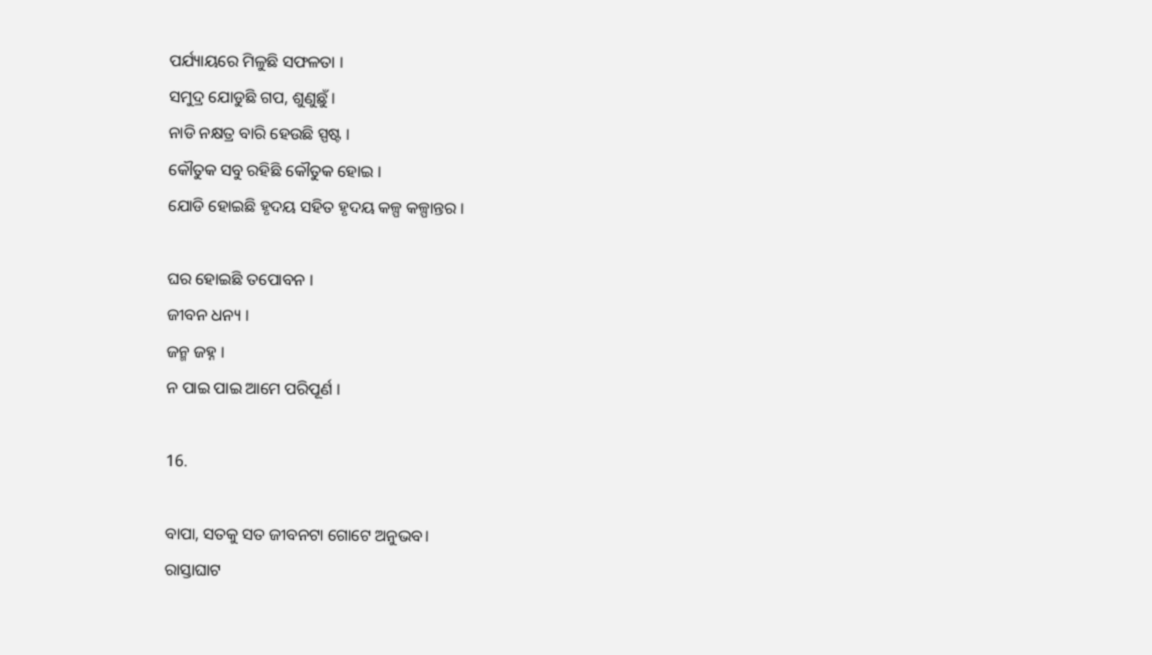ପର୍ଯ୍ୟାୟରେ ମିଳୁଛି ସଫଳତା ।
ସମୁଦ୍ର ଯୋଡୁଛି ଗପ, ଶୁଣୁଛୁଁ ।
ନାଡି ନକ୍ଷତ୍ର ବାରି ହେଉଛି ସ୍ପଷ୍ଟ ।
କୌତୁକ ସବୁ ରହିଛି କୌତୁକ ହୋଇ ।
ଯୋଡି ହୋଇଛି ହୃଦୟ ସହିତ ହୃଦୟ କଳ୍ପ କଳ୍ପାନ୍ତର ।

ଘର ହୋଇଛି ତପୋବନ ।
ଜୀବନ ଧନ୍ୟ ।
ଜନ୍ମ ଜହ୍ନ ।
ନ ପାଇ ପାଇ ଆମେ ପରିପୂର୍ଣ ।

16.

ବାପା, ସତକୁ ସତ ଜୀବନଟା ଗୋଟେ ଅନୁଭବ।
ରାସ୍ତାଘାଟ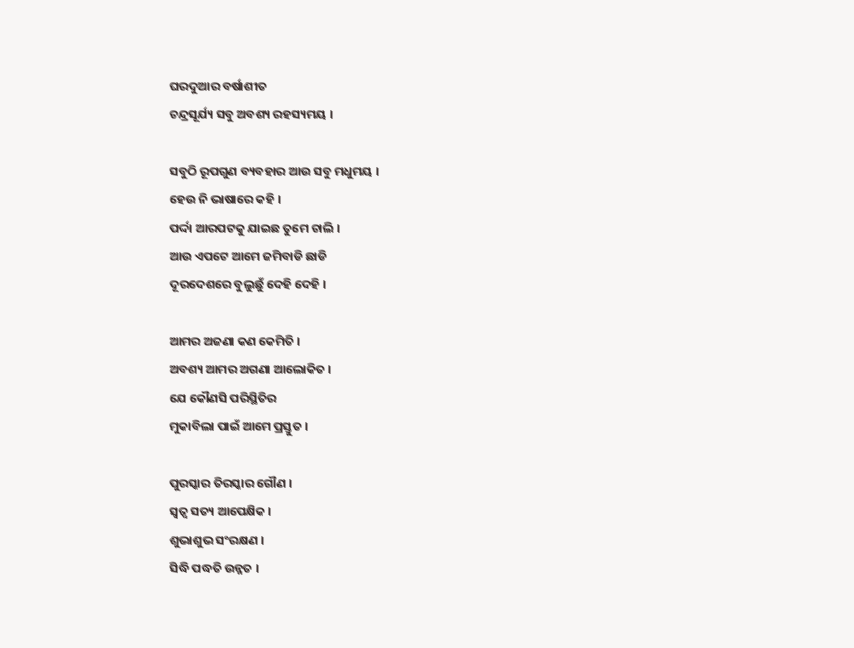ଘରଦୁଆର ବର୍ଷାଶୀତ
ଚନ୍ଦ୍ରସୂର୍ଯ୍ୟ ସବୁ ଅବଶ୍ୟ ରହସ୍ୟମୟ ।

ସବୁଠି ରୂପଗୁଣ ବ୍ୟବହାର ଆଉ ସବୁ ମଧୁମୟ ।
ହେଉ ନି ଭାଷାରେ କହି ।
ପର୍ଦ୍ଦା ଆରପଟକୁ ଯାଇଛ ତୁମେ ଚାଲି ।
ଆଉ ଏପଟେ ଆମେ ଜମିବାଡି ଛାଡି
ଦୂରଦେଶରେ ବୁଲୁଛୁଁ ଦେହି ଦେହି ।

ଆମର ଅଜଣା କଣ କେମିତି ।
ଅବଶ୍ୟ ଆମର ଅଗଣା ଆଲୋକିତ ।
ଯେ କୌଣସି ପରିସ୍ଥିତିର
ମୁକାବିଲା ପାଇଁ ଆମେ ପ୍ରସ୍ତୁତ ।

ପୁରସ୍କାର ତିରସ୍କାର ଗୌଣ ।
ସ୍ୱତ୍ୱ ସତ୍ୟ ଆପେକ୍ଷିକ ।
ଶୁଭାଶୁଭ ସଂରକ୍ଷଣ ।
ସିଦ୍ଧି ପଦ୍ଧତି ଉନ୍ନତ ।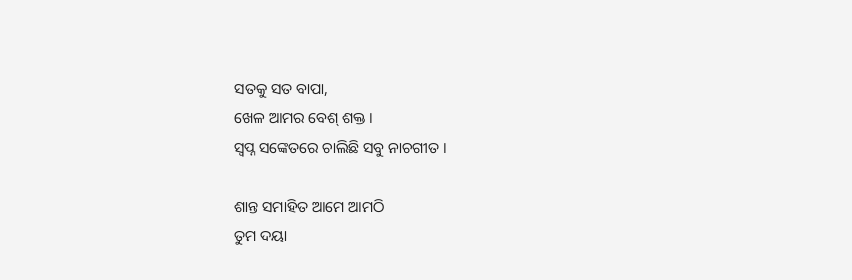ସତକୁ ସତ ବାପା,
ଖେଳ ଆମର ବେଶ୍ ଶକ୍ତ ।
ସ୍ୱପ୍ନ ସଙ୍କେତରେ ଚାଲିଛି ସବୁ ନାଚଗୀତ ।

ଶାନ୍ତ ସମାହିତ ଆମେ ଆମଠି
ତୁମ ଦୟା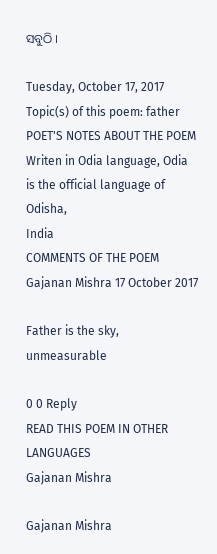ସବୁଠି ।

Tuesday, October 17, 2017
Topic(s) of this poem: father
POET'S NOTES ABOUT THE POEM
Writen in Odia language, Odia is the official language of Odisha,
India
COMMENTS OF THE POEM
Gajanan Mishra 17 October 2017

Father is the sky, unmeasurable

0 0 Reply
READ THIS POEM IN OTHER LANGUAGES
Gajanan Mishra

Gajanan Mishra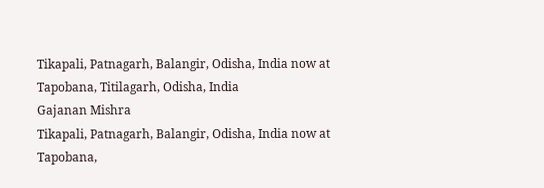Tikapali, Patnagarh, Balangir, Odisha, India now at Tapobana, Titilagarh, Odisha, India
Gajanan Mishra
Tikapali, Patnagarh, Balangir, Odisha, India now at Tapobana,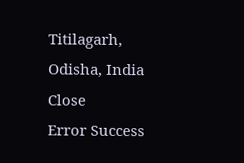Titilagarh, Odisha, India
Close
Error Success